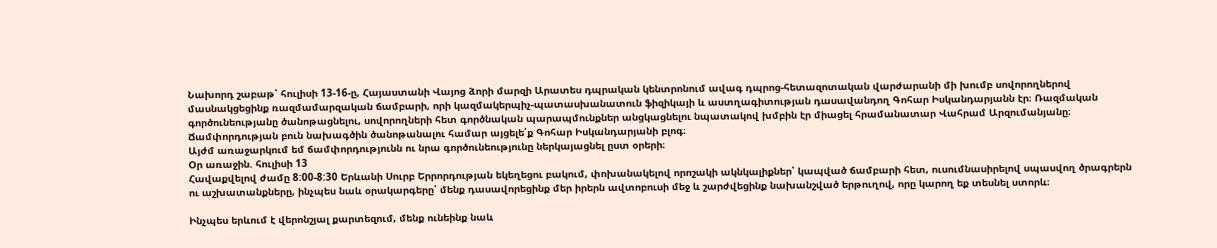Նախորդ շաբաթ՝ հուլիսի 13-16-ը, Հայաստանի Վայոց ձորի մարզի Արատես դպրական կենտրոնում ավագ դպրոց-հետազոտական վարժարանի մի խումբ սովորողներով մասնակցեցինք ռազմամարզական ճամբարի, որի կազմակերպիչ-պատասխանատուն ֆիզիկայի և աստղագիտության դասավանդող Գոհար Իսկանդարյանն էր։ Ռազմական գործունեությանը ծանոթացնելու, սովորողների հետ գործնական պարապմունքներ անցկացնելու նպատակով խմբին էր միացել հրամանատար Վահրամ Արզումանյանը։
Ճամփորդության բուն նախագծին ծանոթանալու համար այցելե՛ք Գոհար Իսկանդարյանի բլոգ։
Այժմ առաջարկում եմ ճամփորդությունն ու նրա գործունեությունը ներկայացնել ըստ օրերի։
Օր առաջին. հուլիսի 13
Հավաքվելով ժամը 8:00-8:30 Երևանի Սուրբ Երրորդության եկեղեցու բակում, փոխանակելով որոշակի ակնկալիքներ՝ կապված ճամբարի հետ, ուսումնասիրելով սպասվող ծրագրերն ու աշխատանքները, ինչպես նաև օրակարգերը՝ մենք դասավորեցինք մեր իրերն ավտոբուսի մեջ և շարժվեցինք նախանշված երթուղով, որը կարող եք տեսնել ստորև։

Ինչպես երևում է վերոնշյալ քարտեզում, մենք ունեինք նաև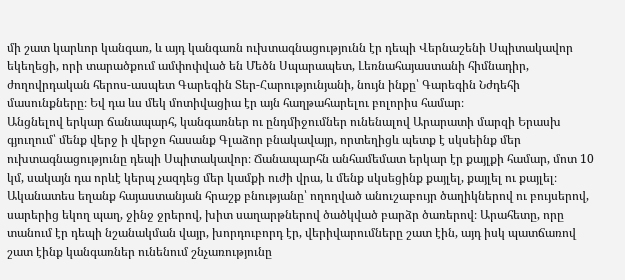մի շատ կարևոր կանգառ, և այդ կանգառն ուխտագնացությունն էր դեպի Վերնաշենի Սպիտակավոր եկեղեցի, որի տարածքում ամփոփված են Մեծն Սպարապետ, Լեռնահայաստանի հիմնադիր, ժողովրդական հերոս-ասպետ Գարեգին Տեր-Հարությունյանի, նույն ինքը՝ Գարեգին Նժդեհի մասունքները։ Եվ դա ևս մեկ մոտիվացիա էր այն հաղթահարելու բոլորիս համար։
Անցնելով երկար ճանապարհ, կանգառներ ու ընդմիջումներ ունենալով Արարատի մարզի Երասխ գյուղում՝ մենք վերջ ի վերջո հասանք Գլաձոր բնակավայր, որտեղիցև պետք է սկսեինք մեր ուխտագնացությունը դեպի Սպիտակավոր։ Ճանապարհն անհամեմատ երկար էր քայլքի համար, մոտ 10 կմ, սակայն դա որևէ կերպ չազդեց մեր կամքի ուժի վրա, և մենք սկսեցինք քայլել, քայլել ու քայլել։ Ականատես եղանք հայաստանյան հրաշք բնությանը՝ ողողված անուշաբույր ծաղիկներով ու բույսերով, սարերից եկող պաղ, ջինջ ջրերով, խիտ սաղարթներով ծածկված բարձր ծառերով։ Արահետը, որը տանում էր դեպի նշանակման վայր, խորդուբորդ էր, վերիվարումները շատ էին, այդ իսկ պատճառով շատ էինք կանգառներ ունենում շնչառությունը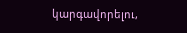կարգավորելու,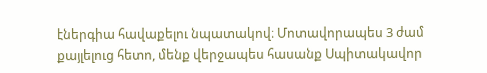էներգիա հավաքելու նպատակով։ Մոտավորապես 3 ժամ քայլելուց հետո, մենք վերջապես հասանք Սպիտակավոր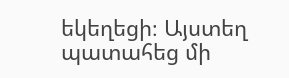եկեղեցի։ Այստեղ պատահեց մի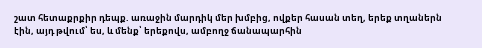շատ հետաքրքիր դեպք. առաջին մարդիկ մեր խմբից, ովքեր հասան տեղ, երեք տղաներն էին, այդ թվում՝ ես, և մենք՝ երեքովս, ամբողջ ճանապարհին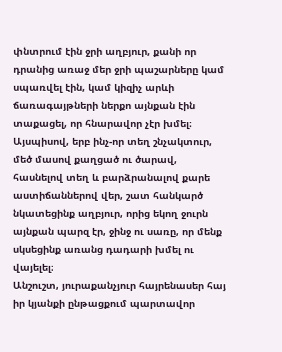փնտրում էին ջրի աղբյուր, քանի որ դրանից առաջ մեր ջրի պաշարները կամ սպառվել էին, կամ կիզիչ արևի ճառագայթների ներքո այնքան էին տաքացել, որ հնարավոր չէր խմել։ Այսպիսով, երբ ինչ-որ տեղ շնչակտուր, մեծ մասով քաղցած ու ծարավ, հասնելով տեղ և բարձրանալով քարե աստիճաններով վեր, շատ հանկարծ նկատեցինք աղբյուր, որից եկող ջուրն այնքան պարզ էր, ջինջ ու սառը, որ մենք սկսեցինք առանց դադարի խմել ու վայելել։
Անշուշտ, յուրաքանչյուր հայրենասեր հայ իր կյանքի ընթացքում պարտավոր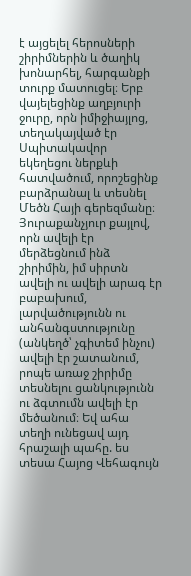է այցելել հերոսների շիրիմներին և ծաղիկ խոնարհել, հարգանքի տուրք մատուցել։ Երբ վայելեցինք աղբյուրի ջուրը, որն իմիջիայլոց, տեղակայված էր Սպիտակավոր եկեղեցու ներքևի հատվածում, որոշեցինք բարձրանալ և տեսնել Մեծն Հայի գերեզմանը։ Յուրաքանչյուր քայլով, որն ավելի էր մերձեցնում ինձ շիրիմին, իմ սիրտն ավելի ու ավելի արագ էր բաբախում, լարվածությունն ու անհանգստությունը (անկեղծ՝ չգիտեմ ինչու) ավելի էր շատանում, րոպե առաջ շիրիմը տեսնելու ցանկությունն ու ձգտումն ավելի էր մեծանում։ Եվ ահա տեղի ունեցավ այդ հրաշալի պահը. ես տեսա Հայոց Վեհագույն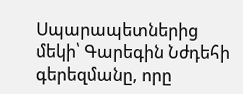Սպարապետներից մեկի՝ Գարեգին Նժդեհի գերեզմանը, որը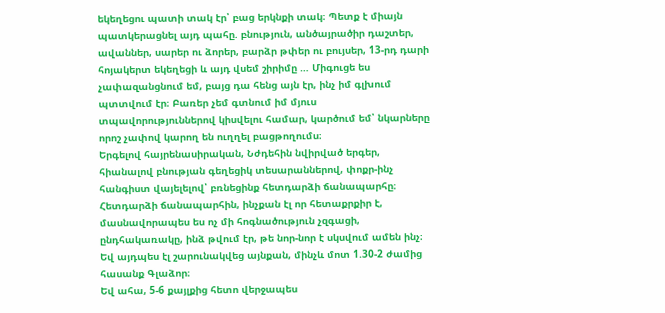եկեղեցու պատի տակ էր՝ բաց երկնքի տակ։ Պետք է միայն պատկերացնել այդ պահը. բնություն, անծայրածիր դաշտեր, ավաններ, սարեր ու ձորեր, բարձր թփեր ու բույսեր, 13-րդ դարի հոյակերտ եկեղեցի և այդ վսեմ շիրիմը … Միգուցե ես չափազանցնում եմ, բայց դա հենց այն էր, ինչ իմ գլխում պտտվում էր։ Բառեր չեմ գտնում իմ մյուս տպավորություններով կիսվելու համար, կարծում եմ՝ նկարները որոշ չափով կարող են ուղղել բացթողումս։
Երգելով հայրենասիրական, Նժդեհին նվիրված երգեր, հիանալով բնության գեղեցիկ տեսարաններով, փոքր-ինչ հանգիստ վայելելով՝ բռնեցինք հետդարձի ճանապարհը։ Հետդարձի ճանապարհին, ինչքան էլ որ հետաքրքիր է, մասնավորապես ես ոչ մի հոգնածություն չզգացի, ընդհակառակը, ինձ թվում էր, թե նոր-նոր է սկսվում ամեն ինչ։ Եվ այդպես էլ շարունակվեց այնքան, մինչև մոտ 1.30-2 ժամից հասանք Գլաձոր։
Եվ ահա, 5-6 քայլքից հետո վերջապես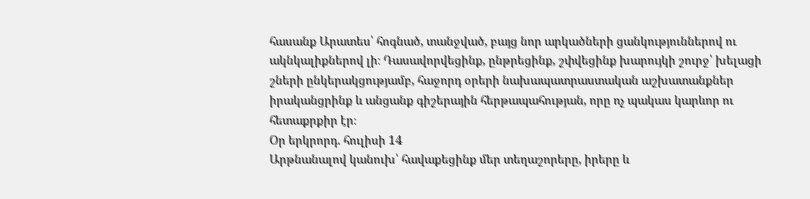հասանք Արատես՝ հոգնած, տանջված, բայց նոր արկածների ցանկություններով ու ակնկալիքներով լի։ Դասավորվեցինք, ընթրեցինք, շփվեցինք խարույկի շուրջ՝ խելացի շների ընկերակցությամբ, հաջորդ օրերի նախապատրաստական աշխատանքներ իրականցրինք և անցանք գիշերային հերթապահության, որը ոչ պակաս կարևոր ու հետաքրքիր էր։
Օր երկրորդ. հուլիսի 14
Արթնանալով կանուխ՝ հավաքեցինք մեր տեղաշորերը, իրերը և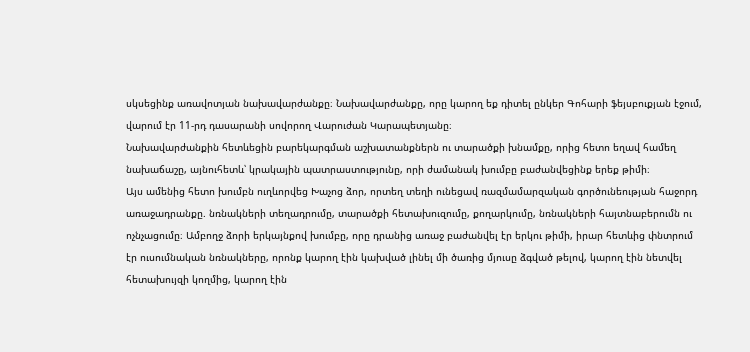սկսեցինք առավոտյան նախավարժանքը։ Նախավարժանքը, որը կարող եք դիտել ընկեր Գոհարի ֆեյսբուքյան էջում, վարում էր 11-րդ դասարանի սովորող Վարուժան Կարապետյանը։
Նախավարժանքին հետևեցին բարեկարգման աշխատանքներն ու տարածքի խնամքը, որից հետո եղավ համեղ նախաճաշը, այնուհետև՝ կրակային պատրաստությունը, որի ժամանակ խումբը բաժանվեցինք երեք թիմի։
Այս ամենից հետո խումբն ուղևորվեց Խաչոց ձոր, որտեղ տեղի ունեցավ ռազմամարզական գործունեության հաջորդ առաջադրանքը. նռնակների տեղադրումը, տարածքի հետախուզումը, քողարկումը, նռնակների հայտնաբերումն ու ոչնչացումը։ Ամբողջ ձորի երկայնքով խումբը, որը դրանից առաջ բաժանվել էր երկու թիմի, իրար հետևից փնտրում էր ուսումնական նռնակները, որոնք կարող էին կախված լինել մի ծառից մյուսը ձգված թելով, կարող էին նետվել հետախույզի կողմից, կարող էին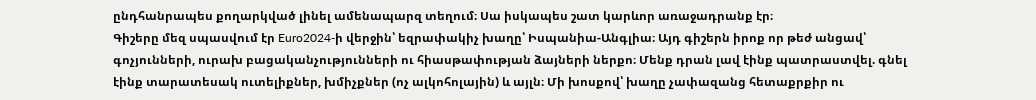ընդհանրապես քողարկված լինել ամենապարզ տեղում։ Սա իսկապես շատ կարևոր առաջադրանք էր։
Գիշերը մեզ սպասվում էր Euro2024-ի վերջին՝ եզրափակիչ խաղը՝ Իսպանիա-Անգլիա։ Այդ գիշերն իրոք որ թեժ անցավ՝ գոչյունների, ուրախ բացականչությունների ու հիասթափության ձայների ներքո։ Մենք դրան լավ էինք պատրաստվել. գնել էինք տարատեսակ ուտելիքներ, խմիչքներ (ոչ ալկոհոլային) և այլն։ Մի խոսքով՝ խաղը չափազանց հետաքրքիր ու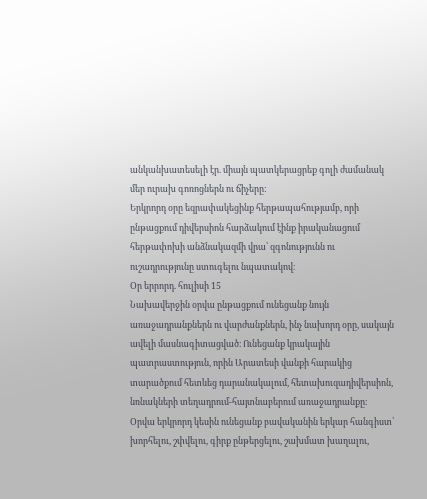անկանխատեսելի էր. միայն պատկերացրեք գոլի ժամանակ մեր ուրախ գոռոցներն ու ճիչերը։
Երկրորդ օրը եզրափակեցինք հերթապահությամբ, որի ընթացքում դիվերսիոն հարձակում էինք իրականացում հերթափոխի անձնակազմի վրա՝ զգոնությունն ու ուշադրությունը ստուգելու նպատակով։
Օր երրորդ. հուլիսի 15
Նախավերջին օրվա ընթացքում ունեցանք նույն առաջադրանքներն ու վարժանքներն, ինչ նախորդ օրը, սակայն ավելի մասնագիտացված։ Ունեցանք կրակային պատրաստություն, որին Արատեսի վանքի հարակից տարածքում հետևեց դարանակալում, հետախուզադիվերսիոն, նռնակների տեղադրում-հայտնաբերում առաջադրանքը։
Օրվա երկրորդ կեսին ունեցանք բավականին երկար հանգիստ՝ խորհելու, շփվելու, գիրք ընթերցելու, շախմատ խաղալու,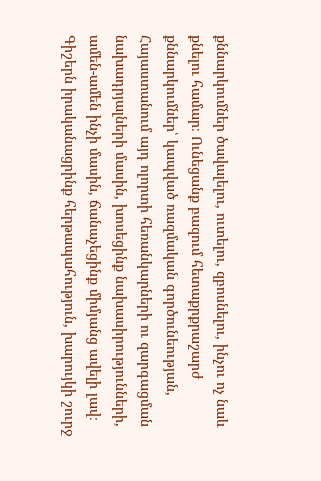քննարկումներ ծավալելու, ուտելու, զբոսնելու, ինչու ոչ նաև քնելու համար։ Ունեցանք բազում հետաքրքրաշարժ քննարկումներ՝ կապված ռազմական գործունեության, Հայաստանում այդ ոլորտի հեռանկարների ու զարգացման նախադրյալների մասին, խոսեցինք նախասիրությունների, ամեն-ամեն ինչի մասին, ճանաչեցինք միմյանց ավելի լավ։ Գիշերն իրականացրինք հերթապահություն, խարույկի շուրջ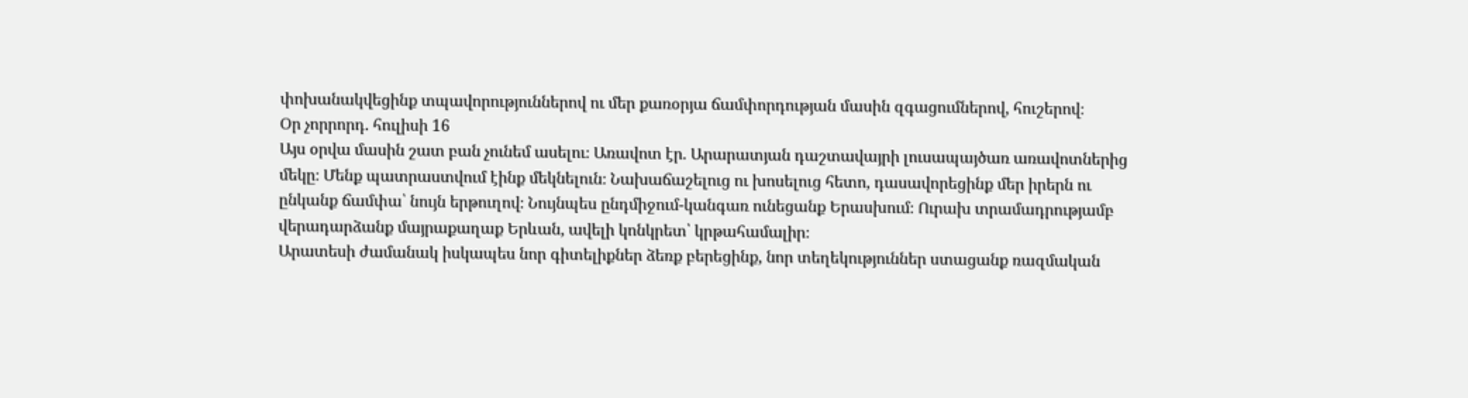փոխանակվեցինք տպավորություններով ու մեր քառօրյա ճամփորդության մասին զգացումներով, հուշերով։
Օր չորրորդ. հուլիսի 16
Այս օրվա մասին շատ բան չունեմ ասելու։ Առավոտ էր. Արարատյան դաշտավայրի լուսապայծառ առավոտներից մեկը։ Մենք պատրաստվում էինք մեկնելուն։ Նախաճաշելուց ու խոսելուց հետո, դասավորեցինք մեր իրերն ու ընկանք ճամփա՝ նույն երթուղով։ Նույնպես ընդմիջում-կանգառ ունեցանք Երասխում։ Ուրախ տրամադրությամբ վերադարձանք մայրաքաղաք Երևան, ավելի կոնկրետ՝ կրթահամալիր։
Արատեսի ժամանակ իսկապես նոր գիտելիքներ ձեռք բերեցինք, նոր տեղեկություններ ստացանք ռազմական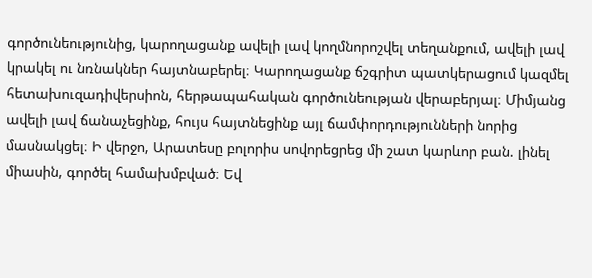գործունեությունից, կարողացանք ավելի լավ կողմնորոշվել տեղանքում, ավելի լավ կրակել ու նռնակներ հայտնաբերել։ Կարողացանք ճշգրիտ պատկերացում կազմել հետախուզադիվերսիոն, հերթապահական գործունեության վերաբերյալ։ Միմյանց ավելի լավ ճանաչեցինք, հույս հայտնեցինք այլ ճամփորդությունների նորից մասնակցել։ Ի վերջո, Արատեսը բոլորիս սովորեցրեց մի շատ կարևոր բան. լինել միասին, գործել համախմբված։ Եվ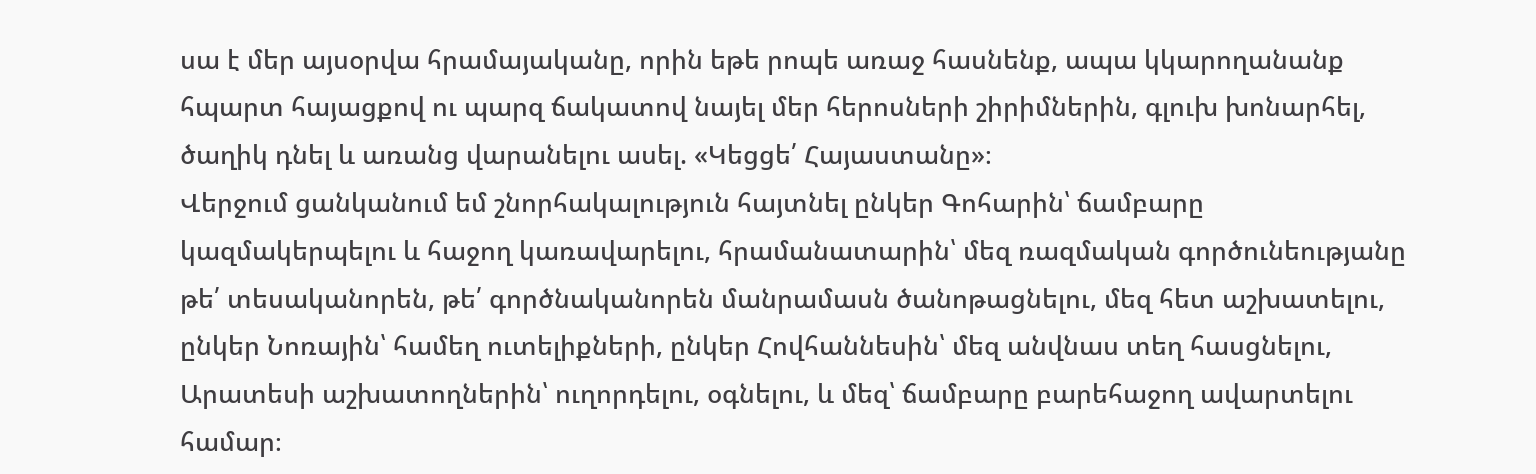սա է մեր այսօրվա հրամայականը, որին եթե րոպե առաջ հասնենք, ապա կկարողանանք հպարտ հայացքով ու պարզ ճակատով նայել մեր հերոսների շիրիմներին, գլուխ խոնարհել, ծաղիկ դնել և առանց վարանելու ասել. «Կեցցե՛ Հայաստանը»։
Վերջում ցանկանում եմ շնորհակալություն հայտնել ընկեր Գոհարին՝ ճամբարը կազմակերպելու և հաջող կառավարելու, հրամանատարին՝ մեզ ռազմական գործունեությանը թե՛ տեսականորեն, թե՛ գործնականորեն մանրամասն ծանոթացնելու, մեզ հետ աշխատելու, ընկեր Նոռային՝ համեղ ուտելիքների, ընկեր Հովհաննեսին՝ մեզ անվնաս տեղ հասցնելու, Արատեսի աշխատողներին՝ ուղորդելու, օգնելու, և մեզ՝ ճամբարը բարեհաջող ավարտելու համար։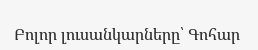Բոլոր լուսանկարները՝ Գոհար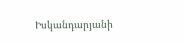Իսկանդարյանի